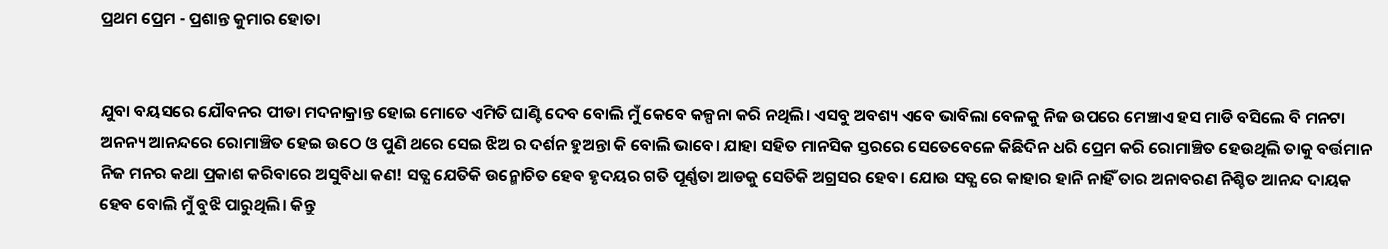ପ୍ରଥମ ପ୍ରେମ - ପ୍ରଶାନ୍ତ କୁମାର ହୋତା


ଯୁବା ବୟସରେ ଯୌବନର ପୀଡା ମଦନାକ୍ରାନ୍ତ ହୋଇ ମୋତେ ଏମିତି ଘାଣ୍ଟି ଦେବ ବୋଲି ମୁଁ କେବେ କଳ୍ପନା କରି ନଥିଲି। ଏସବୁ ଅବଶ୍ୟ ଏବେ ଭାବିଲା ବେଳକୁ ନିଜ ଉପରେ ମେଞ୍ଚାଏ ହସ ମାଡି ବସିଲେ ବି ମନଟା ଅନନ୍ୟ ଆନନ୍ଦରେ ରୋମାଞ୍ଚିତ ହେଇ ଉଠେ ଓ ପୁଣି ଥରେ ସେଇ ଝିଅ ର ଦର୍ଶନ ହୁଅନ୍ତା କି ବୋଲି ଭାବେ। ଯାହା ସହିତ ମାନସିକ ସ୍ତରରେ ସେତେବେଳେ କିଛିଦିନ ଧରି ପ୍ରେମ କରି ରୋମାଞ୍ଚିତ ହେଉଥିଲି ତାକୁ ବର୍ତ୍ତମାନ ନିଜ ମନର କଥା ପ୍ରକାଶ କରିବାରେ ଅସୁବିଧା କଣ! ସତ୍ଯ ଯେତିକି ଉନ୍ମୋଚିତ ହେବ ହୃଦୟର ଗତି ପୂର୍ଣ୍ଣତା ଆଡକୁ ସେତିକି ଅଗ୍ରସର ହେବ। ଯୋଉ ସତ୍ଯ ରେ କାହାର ହାନି ନାହିଁ ତାର ଅନାବରଣ ନିଶ୍ଚିତ ଆନନ୍ଦ ଦାୟକ ହେବ ବୋଲି ମୁଁ ବୁଝି ପାରୁଥିଲି। କିନ୍ତୁ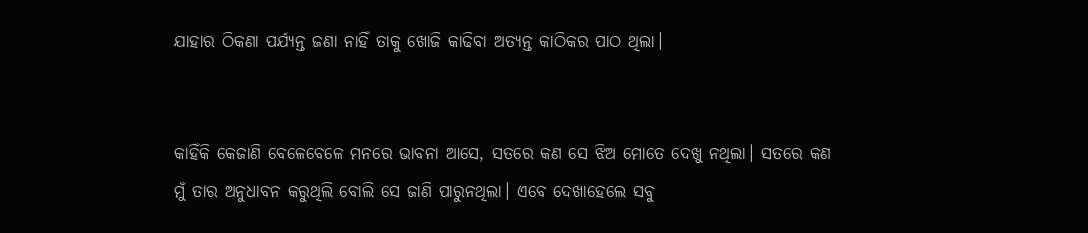ଯାହାର ଠିକଣା ପର୍ଯ୍ୟନ୍ତ ଜଣା ନାହିଁ ତାକୁ ଖୋଜି କାଢିବା ଅତ୍ୟନ୍ତ କାଠିକର ପାଠ ଥିଲା।


କାହିଁକି କେଜାଣି ବେଳେବେଳେ ମନରେ ଭାବନା ଆସେ, ସତରେ କଣ ସେ ଝିଅ ମୋତେ ଦେଖୁ ନଥିଲା। ସତରେ କଣ ମୁଁ ତାର ଅନୁଧାବନ କରୁଥିଲି ବୋଲି ସେ ଜାଣି ପାରୁନଥିଲା। ଏବେ ଦେଖାହେଲେ ସବୁ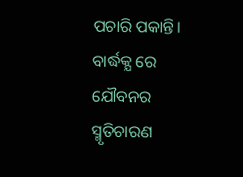ପଚାରି ପକାନ୍ତି। ବାର୍ଦ୍ଧକ୍ଯ ରେ ଯୌବନର ସ୍ମୃତିଚାରଣ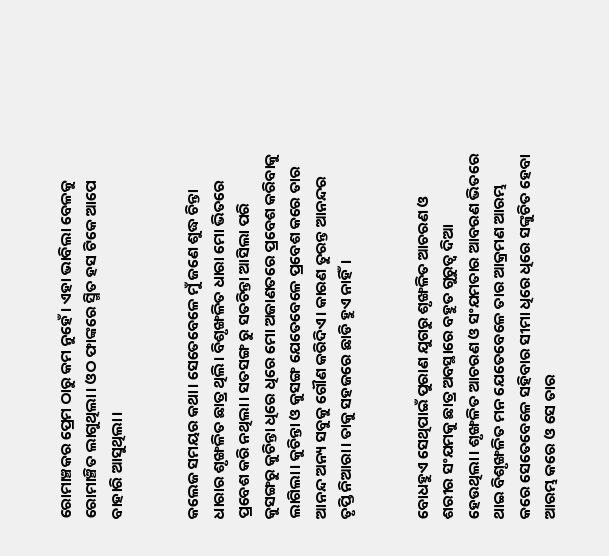ରୋମାଞ୍ଚକର ପ୍ରେମ ଠାରୁ କମ ନୁହେଁ। ଏହା ଭାବିଲା ବେଳକୁ ରୋମାଞ୍ଚିତ ଲାଗୁଥିଲା। ଓଠ ଫାଙ୍କରେ ସ୍ମିତ ହସ ଟିକେ ଆପେ ବାହାରି ଆସୁଥିଲା।


କଲେଜ ସମୟର କଥା। ସେତେବେଳେ ମୁଁ ଜଣେ ଶୁଦ୍ଧ ଚିନ୍ତା ଧାରାର ଶୃଙ୍ଖଳିତ ଛାତ୍ର ଥିଲି। ବିଶୃଙ୍ଖଳିତ ଧାରା ମୋ ଭିତରେ ପ୍ରବେଶ କରି ନଥିଲା। ସତସଙ୍ଗ ରୁ ସତଚିନ୍ତା ଆସିଲା ପରି  କୁସଙ୍ଗରୁ କୁଚିନ୍ତା ଧିରେ ଧିରେ ମୋ ଅଜାଣତରେ ପ୍ରବେଶ କରିବାକୁ ଲାଗିଲା। କୁଚିନ୍ତା ଓ କୁସଙ୍ଗ ଯେତେବେଳେ ପ୍ରବେଶ କରେ ତାର ଆନନ୍ଦ ଅନ୍ୟ ସବୁକୁ ଗୌଣ କରିଦିଏ। କାରଣ ତୁରନ୍ତ ଆନନ୍ଦର ତୃପ୍ତି ନିଆରା। ତାକୁ ସହଜରେ ଛାଡି ହୁଏ ନାହିଁ।


ବୋଧହୁଏ ସେଥିପାଇଁ ପୁରାଣ ଯୁଗରୁ ଶୃଙ୍ଖଳିତ ଆଚରଣ ଓ ଶରୀର ସଂଯମକୁ ଛାତ୍ର ଅବସ୍ଥାରେ ବହୁତ ଗୁରୁତ୍ବ ଦିଆ ହେଉଥିଲା। ଶୃଙ୍ଖଳିତ ଆଚରଣ ଓ ସଂଯମତାର ଆବରଣ ଭିତରେ ଥାଇ ବିଶୃଙ୍ଖଳିତ ମନ ଯେତେବେଳେ ତାର ଆକ୍ରମଣ ଆରମ୍ଭ କରେ ସେତେବେଳେ ସହିବାର ସୀମା ଧିରେ ଧିରେ ସଙ୍କୁଚିତ ହେବା ଆରମ୍ଭ କରେ ଓ ସେ ତାର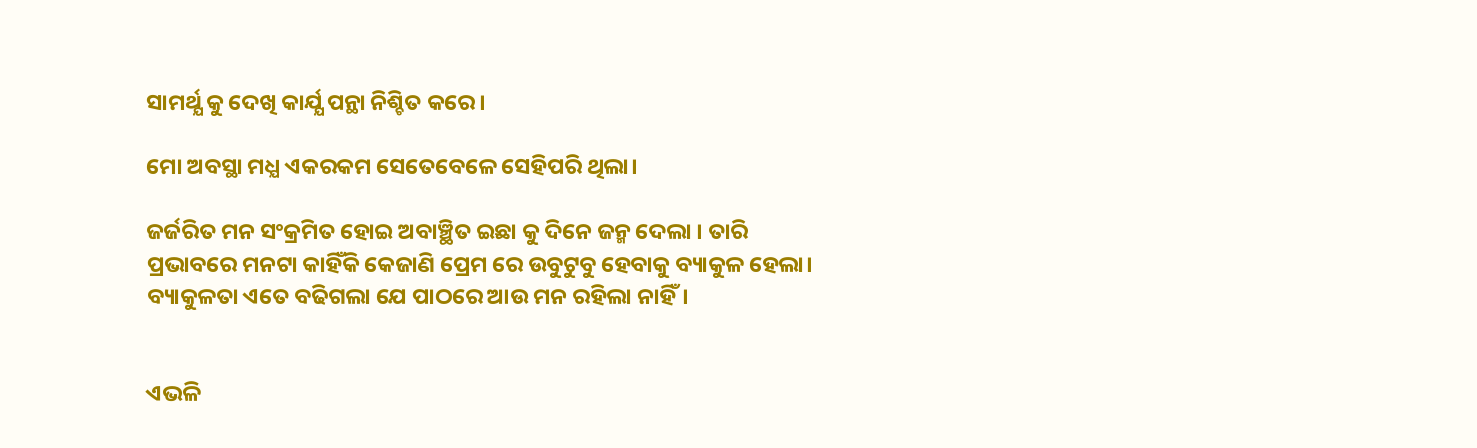ସାମର୍ଥ୍ଯ କୁ ଦେଖି କାର୍ଯ୍ଯ ପନ୍ଥା ନିଶ୍ଚିତ କରେ।

ମୋ ଅବସ୍ଥା ମଧ୍ଯ ଏକରକମ ସେତେବେଳେ ସେହିପରି ଥିଲା।

ଜର୍ଜରିତ ମନ ସଂକ୍ରମିତ ହୋଇ ଅବାଞ୍ଛିତ ଇଛା କୁ ଦିନେ ଜନ୍ମ ଦେଲା । ତାରି ପ୍ରଭାବରେ ମନଟା କାହିଁକି କେଜାଣି ପ୍ରେମ ରେ ଉବୁଟୁବୁ ହେବାକୁ ବ୍ୟାକୁଳ ହେଲା। ବ୍ୟାକୁଳତା ଏତେ ବଢିଗଲା ଯେ ପାଠରେ ଆଉ ମନ ରହିଲା ନାହିଁ।


ଏଭଳି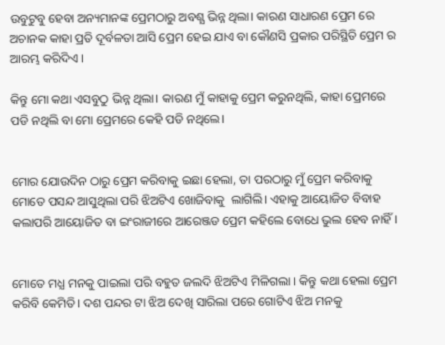ଉବୁଟୁବୁ ହେବା ଅନ୍ୟମାନଙ୍କ ପ୍ରେମଠାରୁ ଅବଶ୍ଯ ଭିନ୍ନ ଥିଲା। କାରଣ ସାଧାରଣ ପ୍ରେମ ରେ ଅଚାନକ କାହା ପ୍ରତି ଦୂର୍ବଳତା ଆସି ପ୍ରେମ ହେଇ ଯାଏ ବା କୌଣସି ପ୍ରକାର ପରିସ୍ଥିତି ପ୍ରେମ ର ଆରମ୍ଭ କରିଦିଏ ।

କିନ୍ତୁ ମୋ କଥା ଏସବୁଠୁ ଭିନ୍ନ ଥିଲା। କାରଣ ମୁଁ କାହାକୁ ପ୍ରେମ କରୁନଥିଲି, କାହା ପ୍ରେମରେ ପଡି ନଥିଲି ବା ମୋ ପ୍ରେମରେ କେହି ପଡି ନଥିଲେ।


ମୋର ଯୋଉଦିନ ଠାରୁ ପ୍ରେମ କରିବାକୁ ଇଛା ହେଲା, ତା ପରଠାରୁ ମୁଁ ପ୍ରେମ କରିବାକୁ ମୋତେ ପସନ୍ଦ ଆସୁଥିଲା ପରି ଝିଅଟିଏ ଖୋଜିବାକୁ  ଲାଗିଲି। ଏହାକୁ ଆୟୋଜିତ ବିବାହ କଲାପରି ଆୟୋଜିତ ବା ଇଂରାଜୀରେ ଆରେଞ୍ଜଡ ପ୍ରେମ କହିଲେ ବୋଧେ ଭୁଲ ହେବ ନାହିଁ।


ମୋତେ ମଧ୍ଯ ମନକୁ ପାଇଲା ପରି ବହୁତ ଜଲଦି ଝିଅଟିଏ ମିଳିଗଲା । କିନ୍ତୁ କଥା ହେଲା ପ୍ରେମ କରିବି କେମିତି। ଦଶ ପନ୍ଦର ଟା ଝିଅ ଦେଖି ସାରିଲା ପରେ ଗୋଟିଏ ଝିଅ ମନକୁ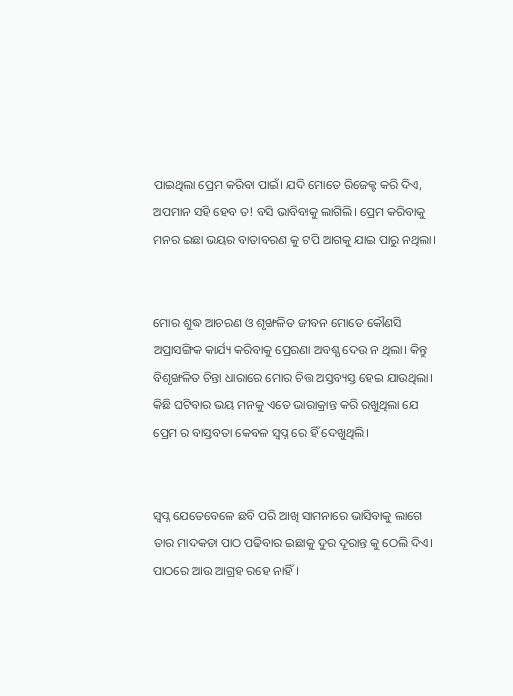ପାଇଥିଲା ପ୍ରେମ କରିବା ପାଇଁ। ଯଦି ମୋତେ ରିଜେକ୍ଟ କରି ଦିଏ, ଅପମାନ ସହି ହେବ ତ! ବସି ଭାବିବାକୁ ଲାଗିଲି। ପ୍ରେମ କରିବାକୁ ମନର ଇଛା ଭୟର ବାତାବରଣ କୁ ଟପି ଆଗକୁ ଯାଇ ପାରୁ ନଥିଲା।


ମୋର ଶୁଦ୍ଧ ଆଚରଣ ଓ ଶୃଙ୍ଖଳିତ ଜୀବନ ମୋତେ କୌଣସି ଅପ୍ରାସଙ୍ଗିକ କାର୍ଯ୍ୟ କରିବାକୁ ପ୍ରେରଣା ଅବଶ୍ଯ ଦେଉ ନ ଥିଲା। କିନ୍ତୁ ବିଶୃଙ୍ଖଳିତ ଚିନ୍ତା ଧାରାରେ ମୋର ଚିତ୍ତ ଅସ୍ତବ୍ୟସ୍ତ ହେଇ ଯାଉଥିଲା। କିଛି ଘଟିବାର ଭୟ ମନକୁ ଏତେ ଭାରାକ୍ରାନ୍ତ କରି ରଖୁଥିଲା ଯେ ପ୍ରେମ ର ବାସ୍ତବତା କେବଳ ସ୍ଵପ୍ନ ରେ ହିଁ ଦେଖୁଥିଲି।


ସ୍ଵପ୍ନ ଯେତେବେଳେ ଛବି ପରି ଆଖି ସାମନାରେ ଭାସିବାକୁ ଲାଗେ ତାର ମାଦକତା ପାଠ ପଢିବାର ଇଛାକୁ ଦୁର ଦୂରାନ୍ତ କୁ ଠେଲି ଦିଏ। ପାଠରେ ଆଉ ଆଗ୍ରହ ରହେ ନାହିଁ।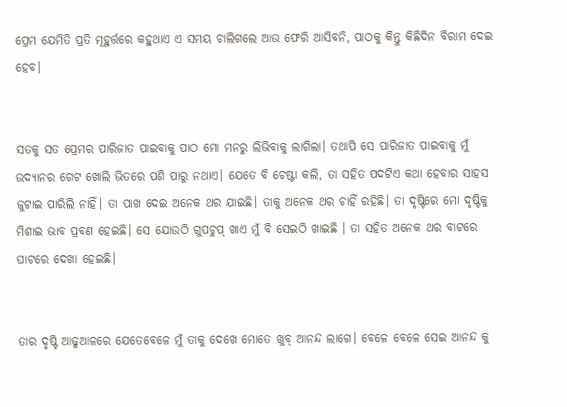ପ୍ରେମ ଯେମିତି ପ୍ରତି ମୂହୁର୍ତ୍ତରେ କହୁଥାଏ ଏ ସମୟ ଚାଲିଗଲେ ଆଉ ଫେରି ଆସିବନି, ପାଠକୁ କିନ୍ତୁ କିଛିଦିନ ବିରାମ ଦେଇ ହେବ।


ସତକୁ ସତ ପ୍ରେମର ପାରିଜାତ ପାଇବାକୁ ପାଠ ମୋ ମନରୁ ଲିଭିବାକୁ ଲାଗିଲା। ତଥାପି ସେ ପାରିଜାତ ପାଇବାକୁ ମୁଁ ଉଦ୍ୟାନର ଗେଟ ଖୋଲି ଭିତରେ ପଶି ପାରୁ ନଥାଏ। ଯେତେ ବି ଚେଷ୍ଟା କଲି, ତା ସହିତ ପଦଟିଏ କଥା ହେବାର ସାହସ ଜୁଟାଇ ପାରିଲି ନାହିଁ। ତା ପାଖ ଦେଇ ଅନେକ ଥର ଯାଇଛି। ତାକୁ ଅନେକ ଥର ଚାହିଁ ରହିଛି। ତା ଦୃଷ୍ଟିରେ ମୋ ଦୃଷ୍ଟିକୁ ମିଶାଇ ଭାବ ପ୍ରବଣ ହେଇଛି। ସେ ଯୋଉଠି ଗୁପଚୁପ୍ ଖାଏ ମୁଁ ବି ସେଇଠି ଖାଇଛି । ତା ସହିତ ଅନେକ ଥର ବାଟରେ ଘାଟରେ ଦେଖା ହେଇଛି।


ତାର ଦୃଷ୍ଟି ଆଢୁଆଳରେ ଯେତେବେଳେ ମୁଁ ତାକୁ ଦେଖେ ମୋତେ ଖୁବ୍ ଆନନ୍ଦ ଲାଗେ। ବେଳେ ବେଳେ ସେଇ ଆନନ୍ଦ କୁ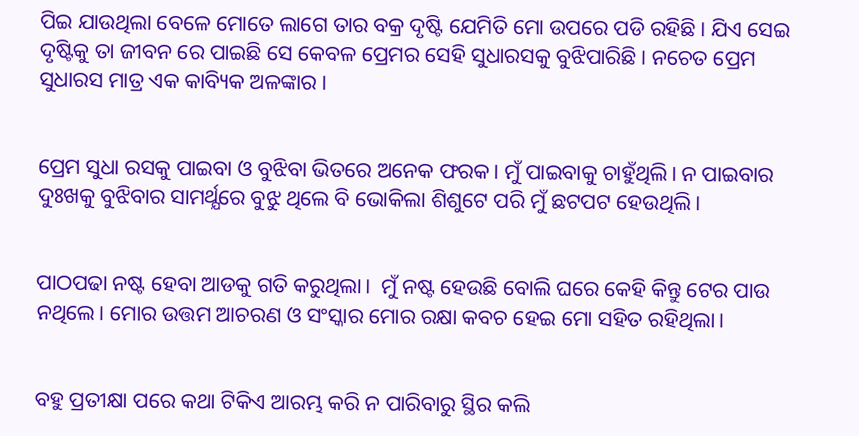ପିଇ ଯାଉଥିଲା ବେଳେ ମୋତେ ଲାଗେ ତାର ବକ୍ର ଦୃଷ୍ଟି ଯେମିତି ମୋ ଉପରେ ପଡି ରହିଛି। ଯିଏ ସେଇ ଦୃଷ୍ଟିକୁ ତା ଜୀବନ ରେ ପାଇଛି ସେ କେବଳ ପ୍ରେମର ସେହି ସୁଧାରସକୁ ବୁଝିପାରିଛି। ନଚେତ ପ୍ରେମ ସୁଧାରସ ମାତ୍ର ଏକ କାବ୍ୟିକ ଅଳଙ୍କାର।


ପ୍ରେମ ସୁଧା ରସକୁ ପାଇବା ଓ ବୁଝିବା ଭିତରେ ଅନେକ ଫରକ। ମୁଁ ପାଇବାକୁ ଚାହୁଁଥିଲି। ନ ପାଇବାର ଦୁଃଖକୁ ବୁଝିବାର ସାମର୍ଥ୍ଯରେ ବୁଝୁ ଥିଲେ ବି ଭୋକିଲା ଶିଶୁଟେ ପରି ମୁଁ ଛଟପଟ ହେଉଥିଲି।


ପାଠପଢା ନଷ୍ଟ ହେବା ଆଡକୁ ଗତି କରୁଥିଲା।  ମୁଁ ନଷ୍ଟ ହେଉଛି ବୋଲି ଘରେ କେହି କିନ୍ତୁ ଟେର ପାଉ ନଥିଲେ। ମୋର ଉତ୍ତମ ଆଚରଣ ଓ ସଂସ୍କାର ମୋର ରକ୍ଷା କବଚ ହେଇ ମୋ ସହିତ ରହିଥିଲା।


ବହୁ ପ୍ରତୀକ୍ଷା ପରେ କଥା ଟିକିଏ ଆରମ୍ଭ କରି ନ ପାରିବାରୁ ସ୍ଥିର କଲି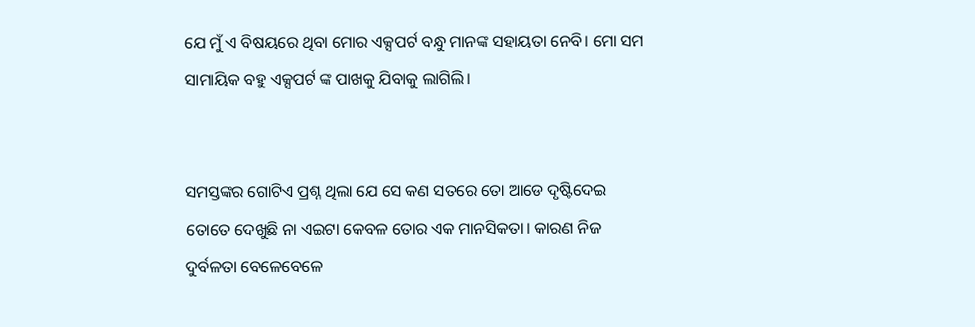ଯେ ମୁଁ ଏ ବିଷୟରେ ଥିବା ମୋର ଏକ୍ସପର୍ଟ ବନ୍ଧୁ ମାନଙ୍କ ସହାୟତା ନେବି। ମୋ ସମ ସାମାୟିକ ବହୁ ଏକ୍ସପର୍ଟ ଙ୍କ ପାଖକୁ ଯିବାକୁ ଲାଗିଲି।


ସମସ୍ତଙ୍କର ଗୋଟିଏ ପ୍ରଶ୍ନ ଥିଲା ଯେ ସେ କଣ ସତରେ ତୋ ଆଡେ ଦୃଷ୍ଟିଦେଇ ତୋତେ ଦେଖୁଛି ନା ଏଇଟା କେବଳ ତୋର ଏକ ମାନସିକତା। କାରଣ ନିଜ ଦୁର୍ବଳତା ବେଳେବେଳେ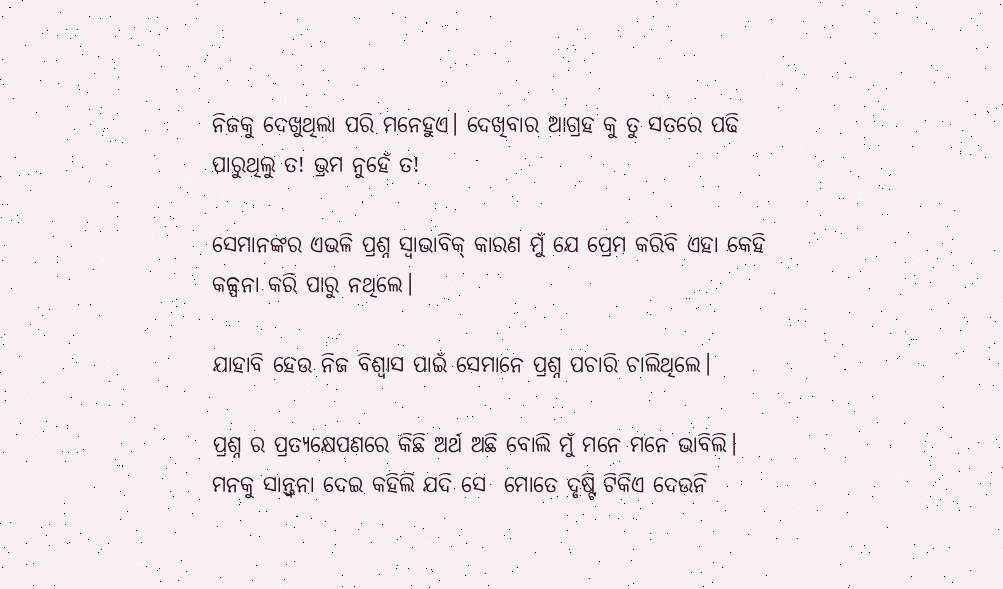ନିଜକୁ ଦେଖୁଥିଲା ପରି ମନେହୁଏ। ଦେଖିବାର ଆଗ୍ରହ କୁ ତୁ ସତରେ ପଢି ପାରୁଥିଲୁ ତ! ଭ୍ରମ ନୁହେଁ ତ!

ସେମାନଙ୍କର ଏଭଳି ପ୍ରଶ୍ନ ସ୍ୱାଭାବିକ୍ କାରଣ ମୁଁ ଯେ ପ୍ରେମ କରିବି ଏହା କେହି କଳ୍ପନା କରି ପାରୁ ନଥିଲେ।

ଯାହାବି ହେଉ ନିଜ ବିଶ୍ୱାସ ପାଇଁ ସେମାନେ ପ୍ରଶ୍ନ ପଚାରି ଚାଲିଥିଲେ।

ପ୍ରଶ୍ନ ର ପ୍ରତ୍ୟକ୍ଷେପଣରେ କିଛି ଅର୍ଥ ଅଛି ବୋଲି ମୁଁ ମନେ ମନେ ଭାବିଲି। ମନକୁ ସାନ୍ତ୍ବନା ଦେଇ କହିଲି ଯଦି ସେ  ମୋତେ ଦୃଷ୍ଟି ଟିକିଏ ଦେଉନି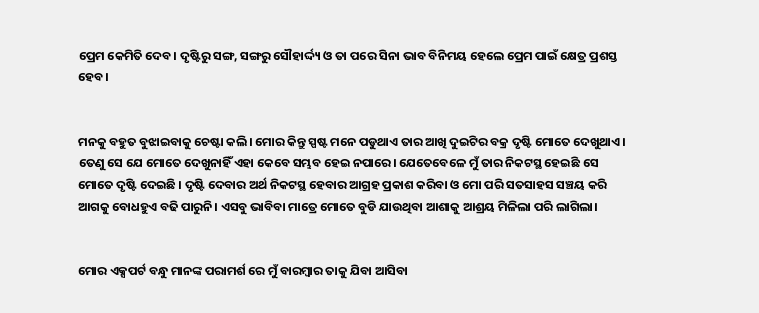ପ୍ରେମ କେମିତି ଦେବ। ଦୃଷ୍ଟିରୁ ସଙ୍ଗ, ସଙ୍ଗରୁ ସୌହାର୍ଦ୍ଦ୍ୟ ଓ ତା ପରେ ସିନା ଭାବ ବିନିମୟ ହେଲେ ପ୍ରେମ ପାଇଁ କ୍ଷେତ୍ର ପ୍ରଶସ୍ତ ହେବ।


ମନକୁ ବହୁତ ବୁଝାଇବାକୁ ଚେଷ୍ଟା କଲି। ମୋର କିନ୍ତୁ ସ୍ପଷ୍ଟ ମନେ ପଡୁଥାଏ ତାର ଆଖି ଦୁଇଟିର ବକ୍ର ଦୃଷ୍ଟି ମୋତେ ଦେଖୁଥାଏ। ତେଣୁ ସେ ଯେ ମୋତେ ଦେଖୁନାହିଁ ଏହା କେବେ ସମ୍ଭବ ହେଇ ନପାରେ। ଯେତେବେଳେ ମୁଁ ତାର ନିକଟସ୍ଥ ହେଇଛି ସେ ମୋତେ ଦୃଷ୍ଟି ଦେଇଛି । ଦୃଷ୍ଟି ଦେବାର ଅର୍ଥ ନିକଟସ୍ଥ ହେବାର ଆଗ୍ରହ ପ୍ରକାଶ କରିବା ଓ ମୋ ପରି ସତସାହସ ସଞ୍ଚୟ କରି ଆଗକୁ ବୋଧହୁଏ ବଢି ପାରୁନି। ଏସବୁ ଭାବିବା ମାତ୍ରେ ମୋତେ ବୁଡି ଯାଉଥିବା ଆଶାକୁ ଆଶ୍ରୟ ମିଳିଲା ପରି ଲାଗିଲା।


ମୋର ଏକ୍ସପର୍ଟ ବନ୍ଧୁ ମାନଙ୍କ ପରାମର୍ଶ ରେ ମୁଁ ବାରମ୍ବାର ତାକୁ ଯିବା ଆସିବା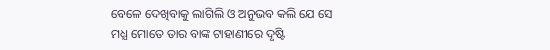ବେଳେ ଦେଖିବାକୁ ଲାଗିଲି ଓ ଅନୁଭବ କଲି ଯେ ସେ ମଧ୍ଯ ମୋତେ ତାର ବାଙ୍କ ଟାହାଣୀରେ ଦୃଷ୍ଟି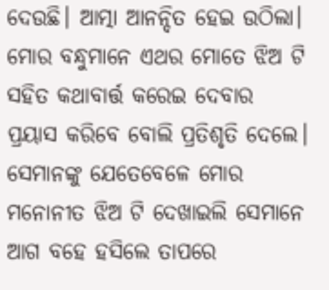ଦେଉଛି। ଆତ୍ମା ଆନନ୍ଦିତ ହେଇ ଉଠିଲା। ମୋର ବନ୍ଧୁମାନେ ଏଥର ମୋତେ ଝିଅ ଟି ସହିତ କଥାବାର୍ତ୍ତ କରେଇ ଦେବାର ପ୍ରୟାସ କରିବେ ବୋଲି ପ୍ରତିଶୃତି ଦେଲେ। ସେମାନଙ୍କୁ ଯେତେବେଳେ ମୋର ମନୋନୀତ ଝିଅ ଟି ଦେଖାଇଲି ସେମାନେ ଆଗ ବହେ ହସିଲେ ତାପରେ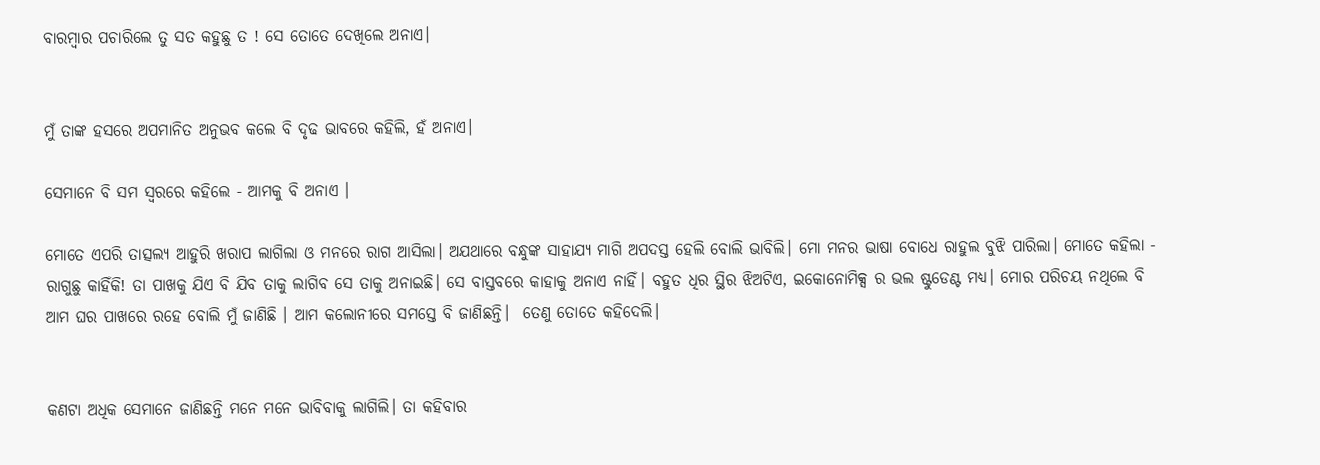ବାରମ୍ବାର ପଚାରିଲେ ତୁ ସତ କହୁଛୁ ତ ! ସେ ତୋତେ ଦେଖିଲେ ଅନାଏ।


ମୁଁ ତାଙ୍କ ହସରେ ଅପମାନିତ ଅନୁଭବ କଲେ ବି ଦୃଢ ଭାବରେ କହିଲି, ହଁ ଅନାଏ।

ସେମାନେ ବି ସମ ସ୍ୱରରେ କହିଲେ - ଆମକୁ ବି ଅନାଏ ।

ମୋତେ ଏପରି ତାତ୍ସଲ୍ୟ ଆହୁରି ଖରାପ ଲାଗିଲା ଓ ମନରେ ରାଗ ଆସିଲା। ଅଯଥାରେ ବନ୍ଧୁଙ୍କ ସାହାଯ୍ଯ ମାଗି ଅପଦସ୍ତ ହେଲି ବୋଲି ଭାବିଲି। ମୋ ମନର ଭାଷା ବୋଧେ ରାହୁଲ ବୁଝି ପାରିଲା। ମୋତେ କହିଲା - ରାଗୁଛୁ କାହିଁକି! ତା ପାଖକୁ ଯିଏ ବି ଯିବ ତାକୁ ଲାଗିବ ସେ ତାକୁ ଅନାଇଛି। ସେ ବାସ୍ତବରେ କାହାକୁ ଅନାଏ ନାହିଁ। ବହୁତ ଧିର ସ୍ଥିର ଝିଅଟିଏ, ଇକୋନୋମିକ୍ସ ର ଭଲ ଷ୍ଟୁଡେଣ୍ଟ ମଧ୍ଯ। ମୋର ପରିଚୟ ନଥିଲେ ବି ଆମ ଘର ପାଖରେ ରହେ ବୋଲି ମୁଁ ଜାଣିଛି । ଆମ କଲୋନୀରେ ସମସ୍ତେ ବି ଜାଣିଛନ୍ତି।  ତେଣୁ ତୋତେ କହିଦେଲି।


କଣଟା ଅଧିକ ସେମାନେ ଜାଣିଛନ୍ତି ମନେ ମନେ ଭାବିବାକୁ ଲାଗିଲି। ତା କହିବାର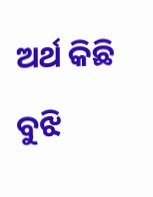ଅର୍ଥ କିଛି ବୁଝି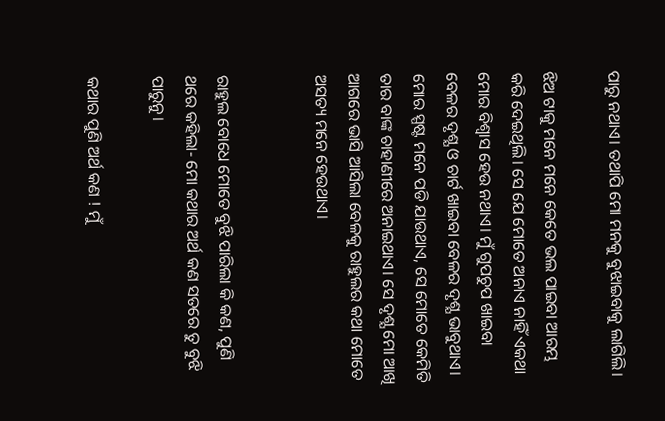ପାରୁ ନଥାଏ। ତଥାପି ମୋ ମନକୁ ବୁଝାଇବାକୁ ଲାଗିଲି।

ଝିଅ ଟାକୁ ମନେ ମନେ କେତେ ଭଲ ପାଇବା ଆରମ୍ଭ କରି ଦେଇଥିଲି। ସେ ଯେ ମୋତେ ଅନାଏ ନାହିଁ ଏକଥା ମୋର ବିଶ୍ବାସ ହେଉ ନଥାଏ। ମୁଁ ଗୁପଚୁପ ଖାଇବା ବେଳର ଦୃଶ୍ଯ ଓ ଚାର୍ଟ ଖାଇବା ବେଳର ଦୃଶ୍ଯ ଭାବୁଥାଏ। ମୋର ସ୍ପଷ୍ଟ ମନେ ପଡି ଯାଉଥାଏ, ସେ ମୋତେ କେମିତି ତାର ବାଙ୍କ ଚାହାଣୀରେ ଅନାଇଥାଏ। ସେ ଦୃଶ୍ଯ ମୋ ଆଖି ଆଗରେ ଭାସି ଆସିଲା ବେଳକୁ ରାହୁଲର କଥା ମୋତେ ଅସତ୍ୟ ମନେ ହେଉଥାଏ।


ରାହୁଲ ବୋଧେ ମୋତେ ବୁଝି ପାରିଲା କି କଣ, ପୁଣି ଥରେ କହିଲା- ମୋ କଥାର ଅର୍ଥ କଣ ସତରେ ତୁ ବୁଝି ପାରୁନୁ।

କଥାର ପୁଣି ଅର୍ଥ କଣ ! ମୁଁ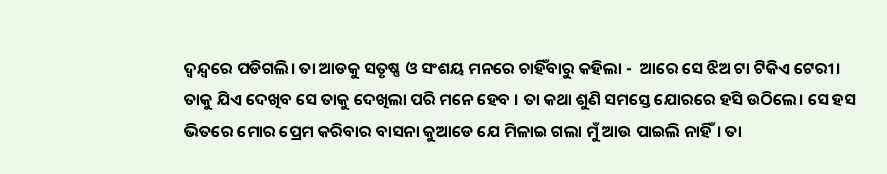ଦ୍ବନ୍ଦ୍ବରେ ପଡିଗଲି। ତା ଆଡକୁ ସତୃଷ୍ଣ ଓ ସଂଶୟ ମନରେ ଚାହିଁବାରୁ କହିଲା -  ଆରେ ସେ ଝିଅ ଟା ଟିକିଏ ଟେରୀ। ତାକୁ ଯିଏ ଦେଖିବ ସେ ତାକୁ ଦେଖିଲା ପରି ମନେ ହେବ । ତା କଥା ଶୁଣି ସମସ୍ତେ ଯୋରରେ ହସି ଉଠିଲେ। ସେ ହସ ଭିତରେ ମୋର ପ୍ରେମ କରିବାର ବାସନା କୁଆଡେ ଯେ ମିଳାଇ ଗଲା ମୁଁ ଆଉ ପାଇଲି ନାହିଁ। ତା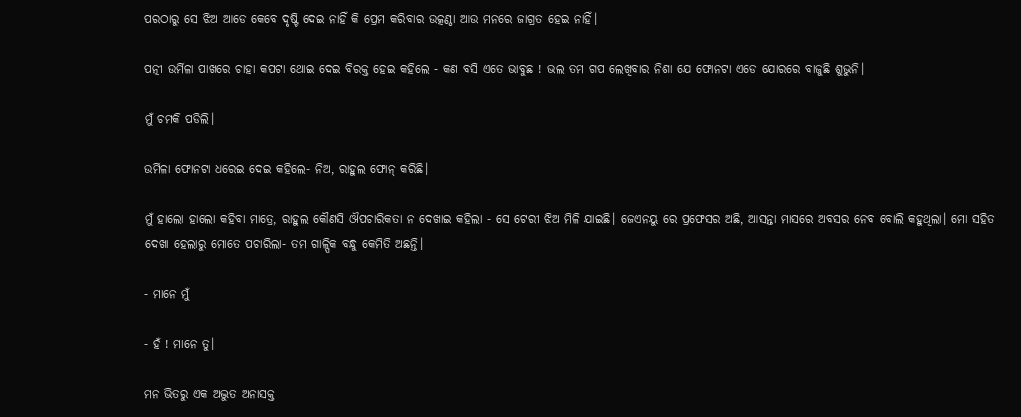ପରଠାରୁ ସେ ଝିଅ ଆଡେ କେବେ ଦୃଷ୍ଟି ଦେଇ ନାହିଁ କି ପ୍ରେମ କରିବାର ଉତ୍କଣ୍ଠା ଆଉ ମନରେ ଜାଗ୍ରତ ହେଇ ନାହିଁ।

ପତ୍ନୀ ଉର୍ମିଳା ପାଖରେ ଚାହା କପଟା ଥୋଇ ଦେଇ ବିରକ୍ତ ହେଇ କହିଲେ - କଣ ବସି ଏତେ ଭାବୁଛ ! ଭଲ ତମ ଗପ ଲେଖିବାର ନିଶା ଯେ ଫୋନଟା ଏଡେ ଯୋରରେ ବାଜୁଛି ଶୁଭୁନି।

ମୁଁ ଚମକି ପଡିଲି।

ଉର୍ମିଳା ଫୋନଟା ଧରେଇ ଦେଇ କହିଲେ- ନିଅ, ରାହୁଲ ଫୋନ୍ କରିଛି।

ମୁଁ ହାଲୋ ହାଲୋ କହିବା ମାତ୍ରେ, ରାହୁଲ କୌଣସି ଔପଚାରିକତା ନ ଦେଖାଇ କହିଲା - ସେ ଟେରୀ ଝିଅ ମିଳି ଯାଇଛି। ଜେଏନୟୁ ରେ ପ୍ରଫେସର ଅଛି, ଆସନ୍ତା ମାସରେ ଅବସର ନେବ ବୋଲି କହୁଥିଲା। ମୋ ସହିତ ଦେଖା ହେଲାରୁ ମୋତେ ପଚାରିଲା- ତମ ଗାଳ୍ପିକ ବନ୍ଧୁ କେମିତି ଅଛନ୍ତି।

- ମାନେ ମୁଁ

- ହଁ ! ମାନେ ତୁ।

ମନ ଭିତରୁ ଏକ ଅଦ୍ଭୁତ ଅନାସକ୍ତ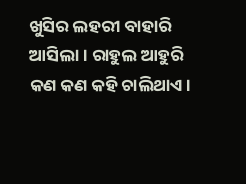ଖୁସିର ଲହରୀ ବାହାରି ଆସିଲା। ରାହୁଲ ଆହୁରି କଣ କଣ କହି ଚାଲିଥାଏ।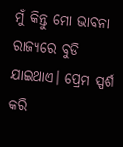ମୁଁ କିନ୍ତୁ ମୋ ଭାବନା ରାଜ୍ୟରେ ବୁଡି ଯାଇଥାଏ। ପ୍ରେମ ସ୍ପର୍ଶ କରି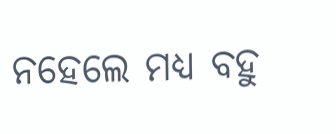ନହେଲେ ମଧ୍ୟ ବହୁ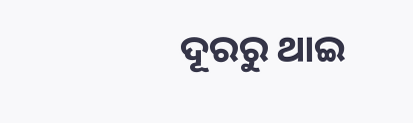ଦୂରରୁ ଥାଇ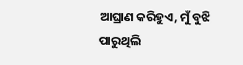ଆଘ୍ରାଣ କରିହୁଏ, ମୁଁ ବୁଝି ପାରୁଥିଲି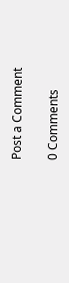Post a Comment

0 Comments